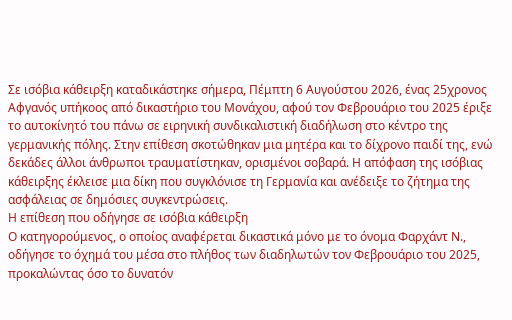Σε ισόβια κάθειρξη καταδικάστηκε σήμερα, Πέμπτη 6 Αυγούστου 2026, ένας 25χρονος Αφγανός υπήκοος από δικαστήριο του Μονάχου, αφού τον Φεβρουάριο του 2025 έριξε το αυτοκίνητό του πάνω σε ειρηνική συνδικαλιστική διαδήλωση στο κέντρο της γερμανικής πόλης. Στην επίθεση σκοτώθηκαν μια μητέρα και το δίχρονο παιδί της, ενώ δεκάδες άλλοι άνθρωποι τραυματίστηκαν, ορισμένοι σοβαρά. Η απόφαση της ισόβιας κάθειρξης έκλεισε μια δίκη που συγκλόνισε τη Γερμανία και ανέδειξε το ζήτημα της ασφάλειας σε δημόσιες συγκεντρώσεις.
Η επίθεση που οδήγησε σε ισόβια κάθειρξη
Ο κατηγορούμενος, ο οποίος αναφέρεται δικαστικά μόνο με το όνομα Φαρχάντ Ν., οδήγησε το όχημά του μέσα στο πλήθος των διαδηλωτών τον Φεβρουάριο του 2025, προκαλώντας όσο το δυνατόν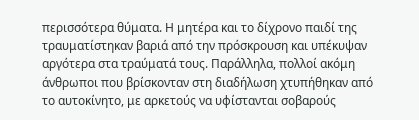περισσότερα θύματα. Η μητέρα και το δίχρονο παιδί της τραυματίστηκαν βαριά από την πρόσκρουση και υπέκυψαν αργότερα στα τραύματά τους. Παράλληλα, πολλοί ακόμη άνθρωποι που βρίσκονταν στη διαδήλωση χτυπήθηκαν από το αυτοκίνητο, με αρκετούς να υφίστανται σοβαρούς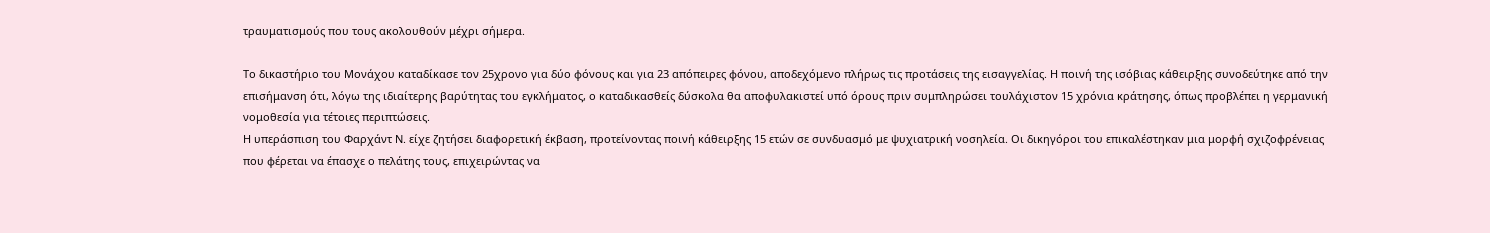τραυματισμούς που τους ακολουθούν μέχρι σήμερα.

Το δικαστήριο του Μονάχου καταδίκασε τον 25χρονο για δύο φόνους και για 23 απόπειρες φόνου, αποδεχόμενο πλήρως τις προτάσεις της εισαγγελίας. Η ποινή της ισόβιας κάθειρξης συνοδεύτηκε από την επισήμανση ότι, λόγω της ιδιαίτερης βαρύτητας του εγκλήματος, ο καταδικασθείς δύσκολα θα αποφυλακιστεί υπό όρους πριν συμπληρώσει τουλάχιστον 15 χρόνια κράτησης, όπως προβλέπει η γερμανική νομοθεσία για τέτοιες περιπτώσεις.
Η υπεράσπιση του Φαρχάντ Ν. είχε ζητήσει διαφορετική έκβαση, προτείνοντας ποινή κάθειρξης 15 ετών σε συνδυασμό με ψυχιατρική νοσηλεία. Οι δικηγόροι του επικαλέστηκαν μια μορφή σχιζοφρένειας που φέρεται να έπασχε ο πελάτης τους, επιχειρώντας να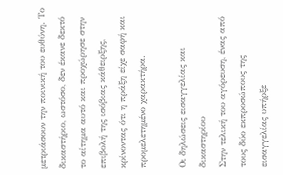μετριάσουν την ποινική του ευθύνη. Το δικαστήριο, ωστόσο, δεν έκανε δεκτό το αίτημα αυτό και προχώρησε στην επιβολή της ισόβιας κάθειρξης, κρίνοντας ότι η πράξη είχε σαφή και προμελετημένο χαρακτήρα.

Οι δηλώσεις εισαγγελίας και δικαστηρίου
Στην τελική του αγόρευση, ένας από τους δύο εκπροσώπους της εισαγγελίας υπήρξε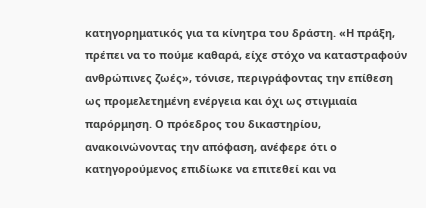κατηγορηματικός για τα κίνητρα του δράστη. «Η πράξη, πρέπει να το πούμε καθαρά, είχε στόχο να καταστραφούν ανθρώπινες ζωές», τόνισε, περιγράφοντας την επίθεση ως προμελετημένη ενέργεια και όχι ως στιγμιαία παρόρμηση. Ο πρόεδρος του δικαστηρίου, ανακοινώνοντας την απόφαση, ανέφερε ότι ο κατηγορούμενος επιδίωκε να επιτεθεί και να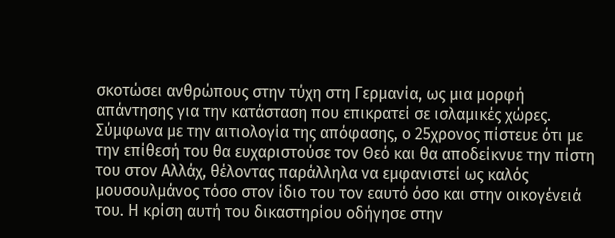σκοτώσει ανθρώπους στην τύχη στη Γερμανία, ως μια μορφή απάντησης για την κατάσταση που επικρατεί σε ισλαμικές χώρες.
Σύμφωνα με την αιτιολογία της απόφασης, ο 25χρονος πίστευε ότι με την επίθεσή του θα ευχαριστούσε τον Θεό και θα αποδείκνυε την πίστη του στον Αλλάχ, θέλοντας παράλληλα να εμφανιστεί ως καλός μουσουλμάνος τόσο στον ίδιο του τον εαυτό όσο και στην οικογένειά του. Η κρίση αυτή του δικαστηρίου οδήγησε στην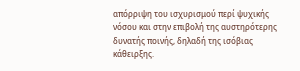απόρριψη του ισχυρισμού περί ψυχικής νόσου και στην επιβολή της αυστηρότερης δυνατής ποινής, δηλαδή της ισόβιας κάθειρξης.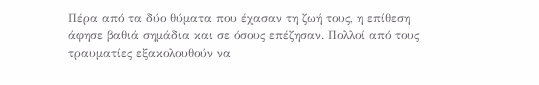Πέρα από τα δύο θύματα που έχασαν τη ζωή τους, η επίθεση άφησε βαθιά σημάδια και σε όσους επέζησαν. Πολλοί από τους τραυματίες εξακολουθούν να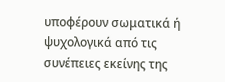υποφέρουν σωματικά ή ψυχολογικά από τις συνέπειες εκείνης της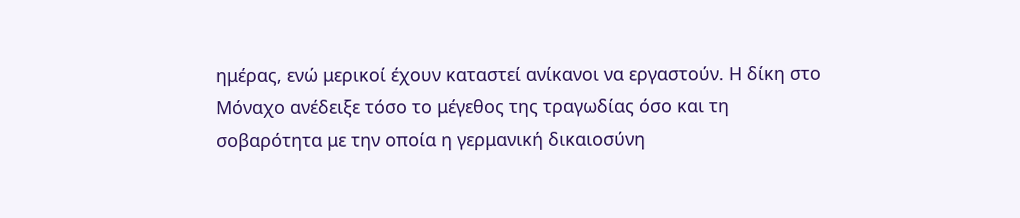ημέρας, ενώ μερικοί έχουν καταστεί ανίκανοι να εργαστούν. Η δίκη στο Μόναχο ανέδειξε τόσο το μέγεθος της τραγωδίας όσο και τη σοβαρότητα με την οποία η γερμανική δικαιοσύνη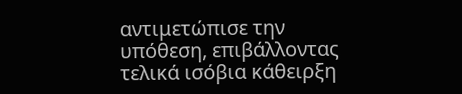αντιμετώπισε την υπόθεση, επιβάλλοντας τελικά ισόβια κάθειρξη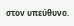στον υπεύθυνο.